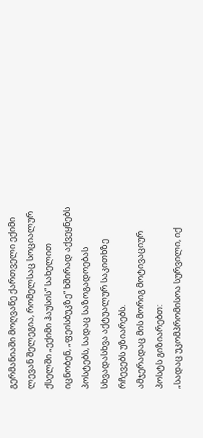გერმანიაში მოღვაწე ქართველი ექიმი ლევან შელეგია, რომელსაც სოციალურ ქსელში „ექიმი ჰაუსის“ სახელით იცნობენ, „ფეისბუკზე“ ხშირად აქვეყნებს პოსტებს, სადაც საზოგადოებას სხვადასხვა აქტუალურ საკითხზე რჩევებს უზიარებს.
ამჯერადაც მის მორიგ მოტივაციურ პოსტს გიზიარებთ:
„სადაც უკომპრომისოა სურვილი, იქ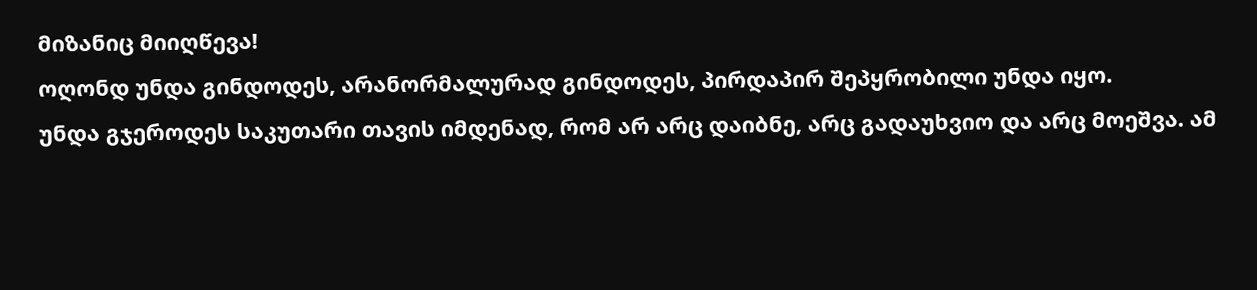მიზანიც მიიღწევა!
ოღონდ უნდა გინდოდეს, არანორმალურად გინდოდეს, პირდაპირ შეპყრობილი უნდა იყო.
უნდა გჯეროდეს საკუთარი თავის იმდენად, რომ არ არც დაიბნე, არც გადაუხვიო და არც მოეშვა. ამ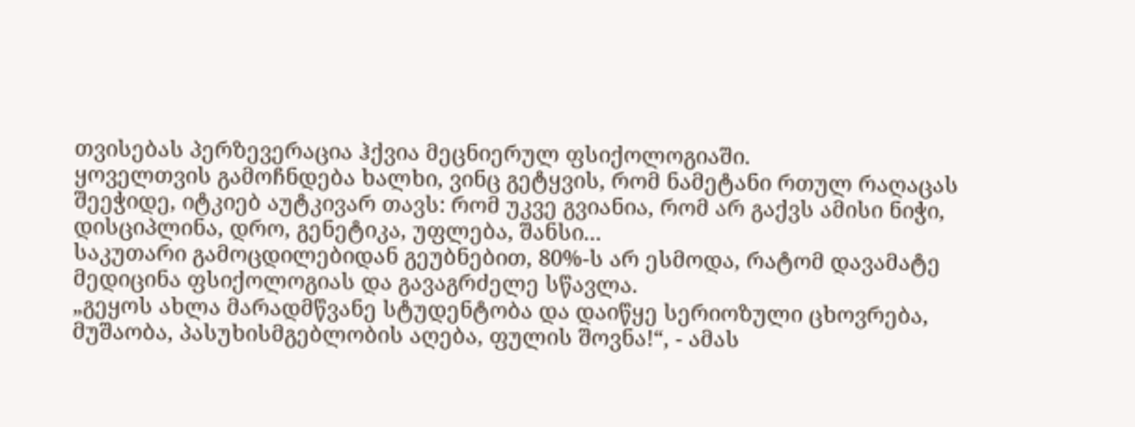თვისებას პერზევერაცია ჰქვია მეცნიერულ ფსიქოლოგიაში.
ყოველთვის გამოჩნდება ხალხი, ვინც გეტყვის, რომ ნამეტანი რთულ რაღაცას შეეჭიდე, იტკიებ აუტკივარ თავს: რომ უკვე გვიანია, რომ არ გაქვს ამისი ნიჭი, დისციპლინა, დრო, გენეტიკა, უფლება, შანსი...
საკუთარი გამოცდილებიდან გეუბნებით, 80%-ს არ ესმოდა, რატომ დავამატე მედიცინა ფსიქოლოგიას და გავაგრძელე სწავლა.
„გეყოს ახლა მარადმწვანე სტუდენტობა და დაიწყე სერიოზული ცხოვრება, მუშაობა, პასუხისმგებლობის აღება, ფულის შოვნა!“, - ამას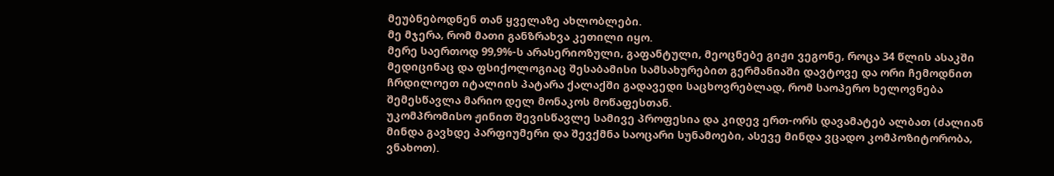მეუბნებოდნენ თან ყველაზე ახლობლები.
მე მჯერა, რომ მათი განზრახვა კეთილი იყო.
მერე საერთოდ 99,9%-ს არასერიოზული, გაფანტული, მეოცნებე გიჟი ვეგონე, როცა 34 წლის ასაკში მედიცინაც და ფსიქოლოგიაც შესაბამისი სამსახურებით გერმანიაში დავტოვე და ორი ჩემოდნით ჩრდილოეთ იტალიის პატარა ქალაქში გადავედი საცხოვრებლად, რომ საოპერო ხელოვნება შემესწავლა მარიო დელ მონაკოს მოწაფესთან.
უკომპრომისო ჟინით შევისწავლე სამივე პროფესია და კიდევ ერთ-ორს დავამატებ ალბათ (ძალიან მინდა გავხდე პარფიუმერი და შევქმნა საოცარი სუნამოები, ასევე მინდა ვცადო კომპოზიტორობა, ვნახოთ).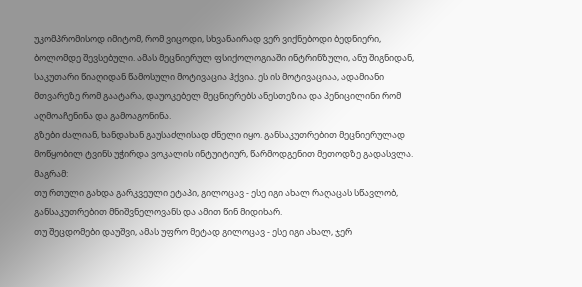უკომპრომისოდ იმიტომ, რომ ვიცოდი, სხვანაირად ვერ ვიქნებოდი ბედნიერი, ბოლომდე შევსებული. ამას მეცნიერულ ფსიქოლოგიაში ინტრინზული, ანუ შიგნიდან, საკუთარი წიაღიდან წამოსული მოტივაცია ჰქვია. ეს ის მოტივაციაა, ადამიანი მთვარეზე რომ გაატარა, დაუოკებელ მეცნიერებს ანესთეზია და პენიცილინი რომ აღმოაჩენინა და გამოაგონინა.
გზები ძალიან, ხანდახან გაუსაძლისად ძნელი იყო. განსაკუთრებით მეცნიერულად მოწყობილ ტვინს უჭირდა ვოკალის ინტუიტიურ, წარმოდგენით მეთოდზე გადასვლა.
მაგრამ:
თუ რთული გახდა გარკვეული ეტაპი, გილოცავ - ესე იგი ახალ რაღაცას სწავლობ, განსაკუთრებით მნიშვნელოვანს და ამით წინ მიდიხარ.
თუ შეცდომები დაუშვი, ამას უფრო მეტად გილოცავ - ესე იგი ახალ, ჯერ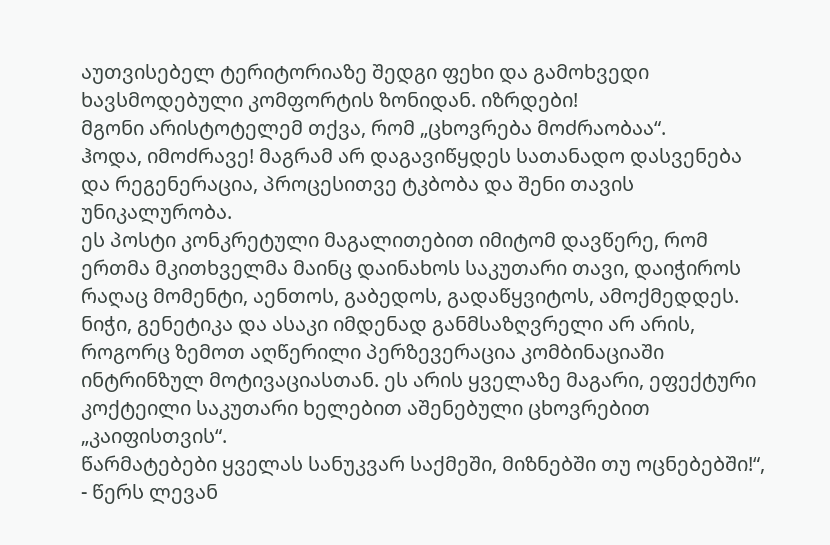აუთვისებელ ტერიტორიაზე შედგი ფეხი და გამოხვედი ხავსმოდებული კომფორტის ზონიდან. იზრდები!
მგონი არისტოტელემ თქვა, რომ „ცხოვრება მოძრაობაა“.
ჰოდა, იმოძრავე! მაგრამ არ დაგავიწყდეს სათანადო დასვენება და რეგენერაცია, პროცესითვე ტკბობა და შენი თავის უნიკალურობა.
ეს პოსტი კონკრეტული მაგალითებით იმიტომ დავწერე, რომ ერთმა მკითხველმა მაინც დაინახოს საკუთარი თავი, დაიჭიროს რაღაც მომენტი, აენთოს, გაბედოს, გადაწყვიტოს, ამოქმედდეს.
ნიჭი, გენეტიკა და ასაკი იმდენად განმსაზღვრელი არ არის, როგორც ზემოთ აღწერილი პერზევერაცია კომბინაციაში ინტრინზულ მოტივაციასთან. ეს არის ყველაზე მაგარი, ეფექტური კოქტეილი საკუთარი ხელებით აშენებული ცხოვრებით „კაიფისთვის“.
წარმატებები ყველას სანუკვარ საქმეში, მიზნებში თუ ოცნებებში!“, - წერს ლევან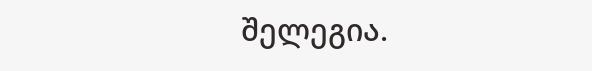შელეგია.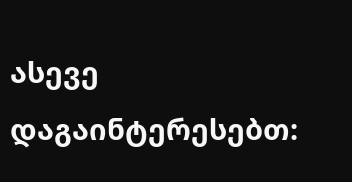ასევე დაგაინტერესებთ: